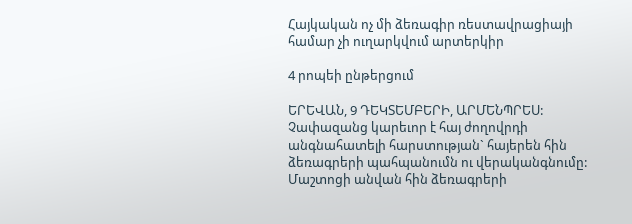Հայկական ոչ մի ձեռագիր ռեստավրացիայի համար չի ուղարկվում արտերկիր

4 րոպեի ընթերցում

ԵՐԵՎԱՆ, 9 ԴԵԿՏԵՄԲԵՐԻ, ԱՐՄԵՆՊՐԵՍ: Չափազանց կարեւոր է հայ ժողովրդի անգնահատելի հարստության` հայերեն հին ձեռագրերի պահպանումն ու վերականգնումը: Մաշտոցի անվան հին ձեռագրերի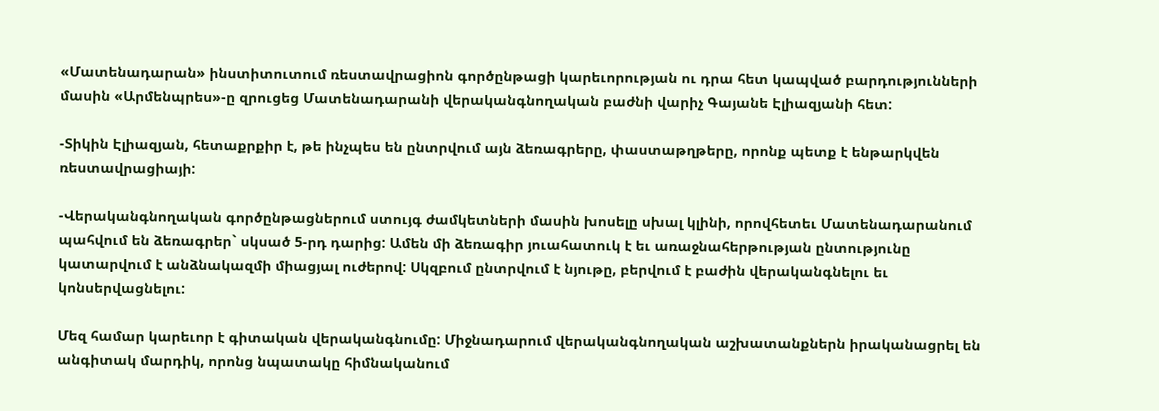«Մատենադարան» ինստիտուտում ռեստավրացիոն գործընթացի կարեւորության ու դրա հետ կապված բարդությունների մասին «Արմենպրես»-ը զրուցեց Մատենադարանի վերականգնողական բաժնի վարիչ Գայանե Էլիազյանի հետ:

-Տիկին Էլիազյան, հետաքրքիր է, թե ինչպես են ընտրվում այն ձեռագրերը, փաստաթղթերը, որոնք պետք է ենթարկվեն ռեստավրացիայի:

-Վերականգնողական գործընթացներում ստույգ ժամկետների մասին խոսելը սխալ կլինի, որովհետեւ Մատենադարանում պահվում են ձեռագրեր` սկսած 5-րդ դարից: Ամեն մի ձեռագիր յուահատուկ է եւ առաջնահերթության ընտությունը կատարվում է անձնակազմի միացյալ ուժերով: Սկզբում ընտրվում է նյութը, բերվում է բաժին վերականգնելու եւ կոնսերվացնելու:

Մեզ համար կարեւոր է գիտական վերականգնումը: Միջնադարում վերականգնողական աշխատանքներն իրականացրել են անգիտակ մարդիկ, որոնց նպատակը հիմնականում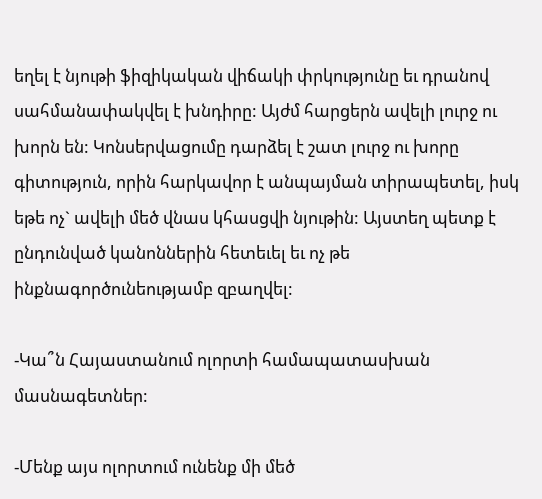եղել է նյութի ֆիզիկական վիճակի փրկությունը եւ դրանով սահմանափակվել է խնդիրը: Այժմ հարցերն ավելի լուրջ ու խորն են: Կոնսերվացումը դարձել է շատ լուրջ ու խորը գիտություն, որին հարկավոր է անպայման տիրապետել, իսկ եթե ոչ` ավելի մեծ վնաս կհասցվի նյութին: Այստեղ պետք է ընդունված կանոններին հետեւել եւ ոչ թե ինքնագործունեությամբ զբաղվել:

-Կա՞ն Հայաստանում ոլորտի համապատասխան մասնագետներ:

-Մենք այս ոլորտում ունենք մի մեծ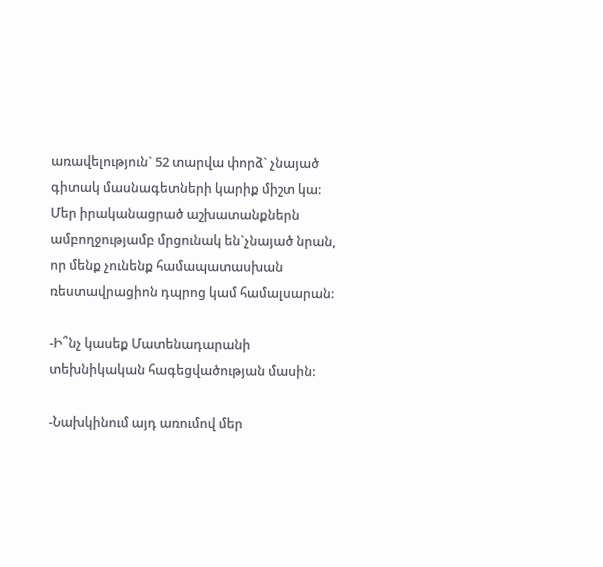առավելություն` 52 տարվա փորձ` չնայած գիտակ մասնագետների կարիք միշտ կա: Մեր իրականացրած աշխատանքներն ամբողջությամբ մրցունակ են`չնայած նրան, որ մենք չունենք համապատասխան ռեստավրացիոն դպրոց կամ համալսարան:

-Ի՞նչ կասեք Մատենադարանի տեխնիկական հագեցվածության մասին:

-Նախկինում այդ առումով մեր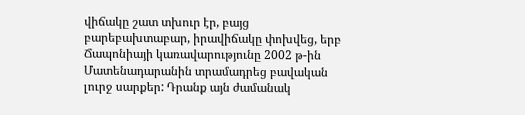վիճակը շատ տխուր էր, բայց բարեբախտաբար, իրավիճակը փոխվեց, երբ Ճապոնիայի կառավարությունը 2002 թ-ին Մատենադարանին տրամադրեց բավական լուրջ սարքեր: Դրանք այն ժամանակ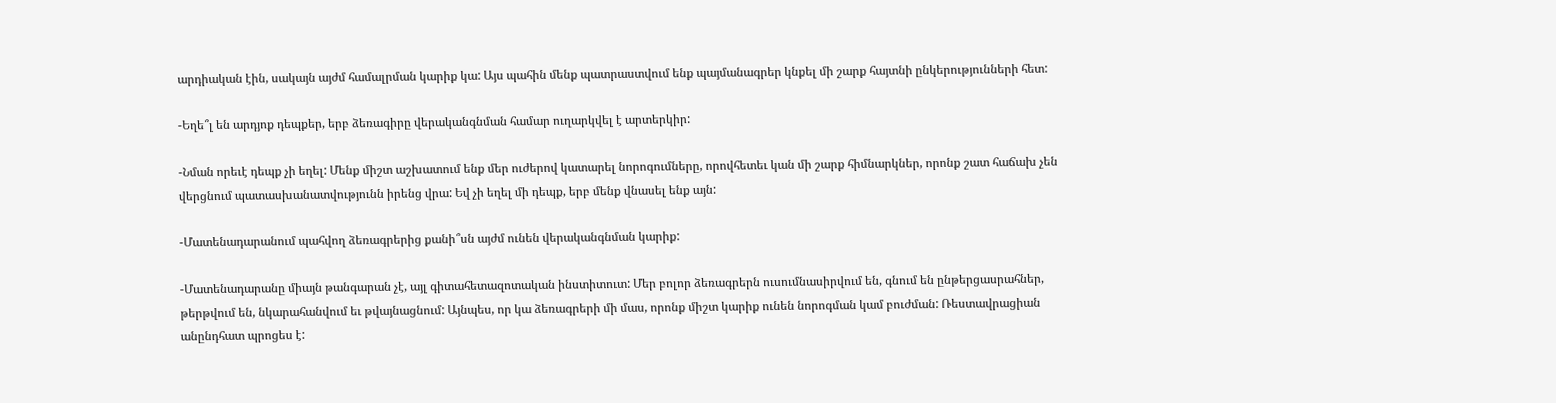արդիական էին, սակայն այժմ համալրման կարիք կա: Այս պահին մենք պատրաստվում ենք պայմանագրեր կնքել մի շարք հայտնի ընկերությունների հետ:

-Եղե՞լ են արդյոք դեպքեր, երբ ձեռագիրը վերականգնման համար ուղարկվել է արտերկիր:

-Նման որեւէ դեպք չի եղել: Մենք միշտ աշխատում ենք մեր ուժերով կատարել նորոգումները, որովհետեւ կան մի շարք հիմնարկներ, որոնք շատ հաճախ չեն վերցնում պատասխանատվությունն իրենց վրա: Եվ չի եղել մի դեպք, երբ մենք վնասել ենք այն:

-Մատենադարանում պահվող ձեռագրերից քանի՞սն այժմ ունեն վերականգնման կարիք:

-Մատենադարանը միայն թանգարան չէ, այլ գիտահետազոտական ինստիտուտ: Մեր բոլոր ձեռագրերն ուսումնասիրվում են, գնում են ընթերցասրահներ, թերթվում են, նկարահանվում եւ թվայնացնում: Այնպես, որ կա ձեռագրերի մի մաս, որոնք միշտ կարիք ունեն նորոգման կամ բուժման: Ռեստավրացիան անընդհատ պրոցես է: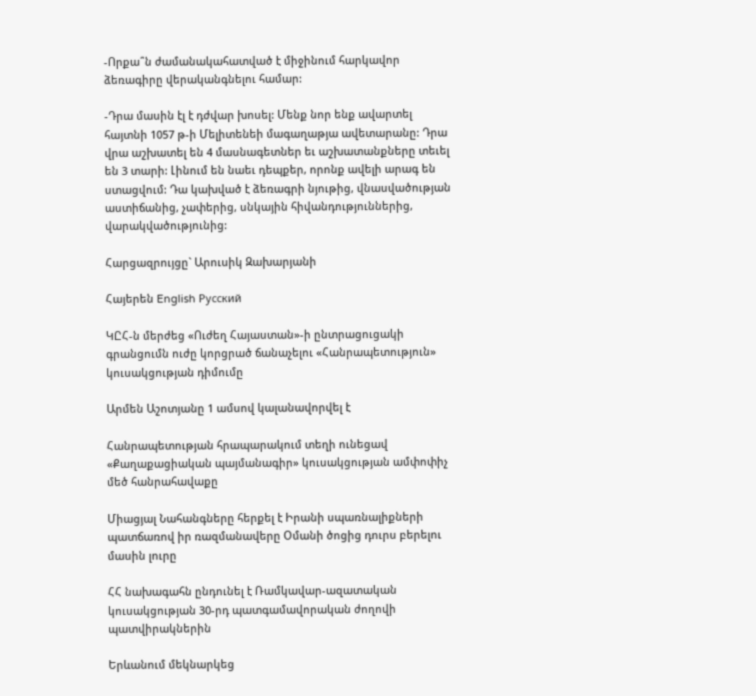-Որքա՞ն ժամանակահատված է միջինում հարկավոր ձեռագիրը վերականգնելու համար:

-Դրա մասին էլ է դժվար խոսել: Մենք նոր ենք ավարտել հայտնի 1057 թ-ի Մելիտենեի մագաղաթյա ավետարանը: Դրա վրա աշխատել են 4 մասնագետներ եւ աշխատանքները տեւել են 3 տարի: Լինում են նաեւ դեպքեր, որոնք ավելի արագ են ստացվում: Դա կախված է ձեռագրի նյութից, վնասվածության աստիճանից, չափերից, սնկային հիվանդություններից, վարակվածությունից:

Հարցազրույցը` Արուսիկ Զախարյանի

Հայերեն English Русский

ԿԸՀ-ն մերժեց «Ուժեղ Հայաստան»-ի ընտրացուցակի գրանցումն ուժը կորցրած ճանաչելու «Հանրապետություն» կուսակցության դիմումը

Արմեն Աշոտյանը 1 ամսով կալանավորվել է

Հանրապետության հրապարակում տեղի ունեցավ «Քաղաքացիական պայմանագիր» կուսակցության ամփոփիչ մեծ հանրահավաքը

Միացյալ Նահանգները հերքել է Իրանի սպառնալիքների պատճառով իր ռազմանավերը Օմանի ծոցից դուրս բերելու մասին լուրը

ՀՀ նախագահն ընդունել է Ռամկավար-ազատական կուսակցության 30-րդ պատգամավորական ժողովի պատվիրակներին

Երևանում մեկնարկեց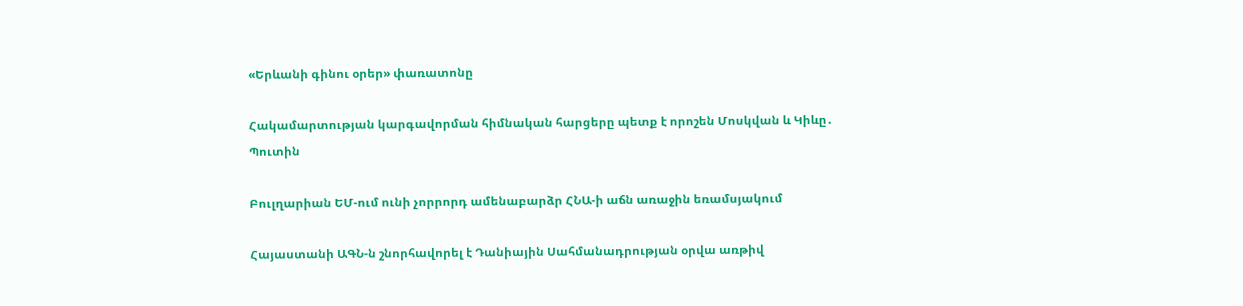«Երևանի գինու օրեր» փառատոնը

Հակամարտության կարգավորման հիմնական հարցերը պետք է որոշեն Մոսկվան և Կիևը․ Պուտին

Բուլղարիան ԵՄ-ում ունի չորրորդ ամենաբարձր ՀՆԱ-ի աճն առաջին եռամսյակում

Հայաստանի ԱԳՆ-ն շնորհավորել է Դանիային Սահմանադրության օրվա առթիվ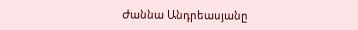Ժաննա Անդրեասյանը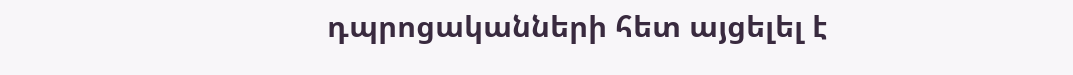դպրոցականների հետ այցելել է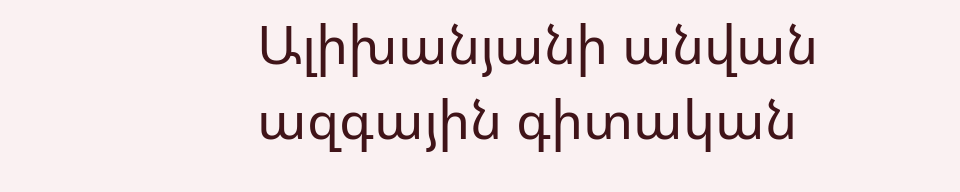Ալիխանյանի անվան ազգային գիտական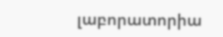լաբորատորիա